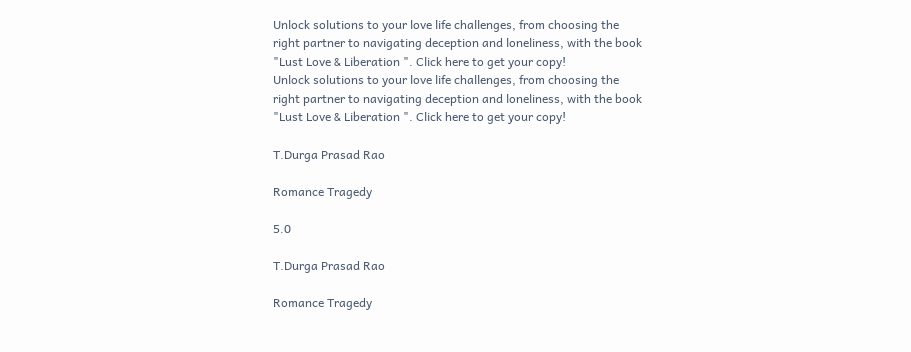Unlock solutions to your love life challenges, from choosing the right partner to navigating deception and loneliness, with the book "Lust Love & Liberation ". Click here to get your copy!
Unlock solutions to your love life challenges, from choosing the right partner to navigating deception and loneliness, with the book "Lust Love & Liberation ". Click here to get your copy!

T.Durga Prasad Rao

Romance Tragedy

5.0

T.Durga Prasad Rao

Romance Tragedy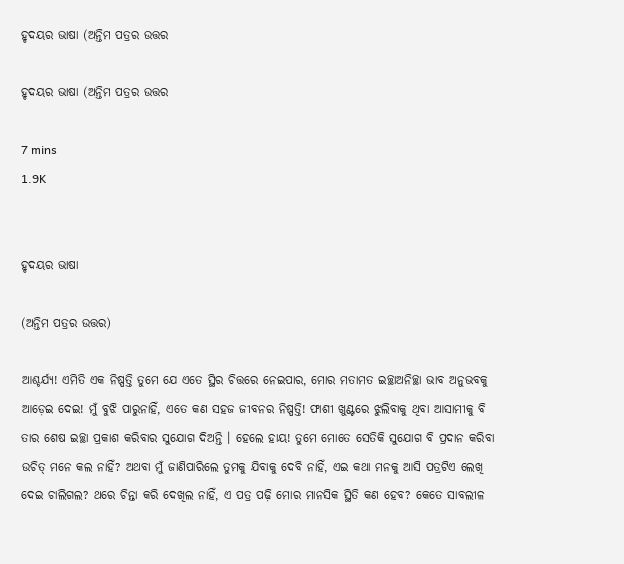ହୃଦୟର ଭାଷା (ଅନ୍ତିମ ପତ୍ରର ଉତ୍ତର

ହୃଦୟର ଭାଷା (ଅନ୍ତିମ ପତ୍ରର ଉତ୍ତର

7 mins
1.9K


ହୃଦୟର ଭାଷା

(ଅନ୍ତିମ ପତ୍ରର ଉତ୍ତର)

ଆଶ୍ଚର୍ଯ୍ୟ! ଏମିତି ଏକ ନିଷ୍ପତ୍ତି ତୁମେ ଯେ ଏତେ ସ୍ଥିର ଚିତ୍ତରେ ନେଇପାର, ମୋର ମତାମତ ଇଚ୍ଛାଅନିଚ୍ଛା ଭାବ ଅନୁଭବକୁ ଆଡ଼େଇ ଦେଇ! ମୁଁ ବୁଝି ପାରୁନାହିଁ, ଏତେ କଣ ସହଜ ଜୀବନର ନିଷ୍ପତ୍ତି! ଫାଶୀ ଖୁଣ୍ଟରେ ଝୁଲିବାକୁ ଥିବା ଆସାମୀକୁ ବି ତାର ଶେଷ ଇଚ୍ଛା ପ୍ରକାଶ କରିବାର ସୁଯୋଗ ଦିଅନ୍ତି । ହେଲେ ହାୟ! ତୁମେ ମୋତେ ସେତିକି ସୁଯୋଗ ବି ପ୍ରଦାନ କରିବା ଉଚିତ୍ ମନେ କଲ ନାହିଁ? ଅଥବା ମୁଁ ଜାଣିପାରିଲେ ତୁମକୁ ଯିବାକୁ ଦେବି ନାହିଁ, ଏଇ କଥା ମନକୁ ଆସି ପତ୍ରଟିଏ ଲେଖି ଦେଇ ଚାଲିଗଲ? ଥରେ ଚିନ୍ତା କରି ଦେଖିଲ ନାହିଁ, ଏ ପତ୍ର ପଢ଼ି ମୋର ମାନସିକ ସ୍ଥିତି କଣ ହେବ? କେତେ ସାବଲୀଳ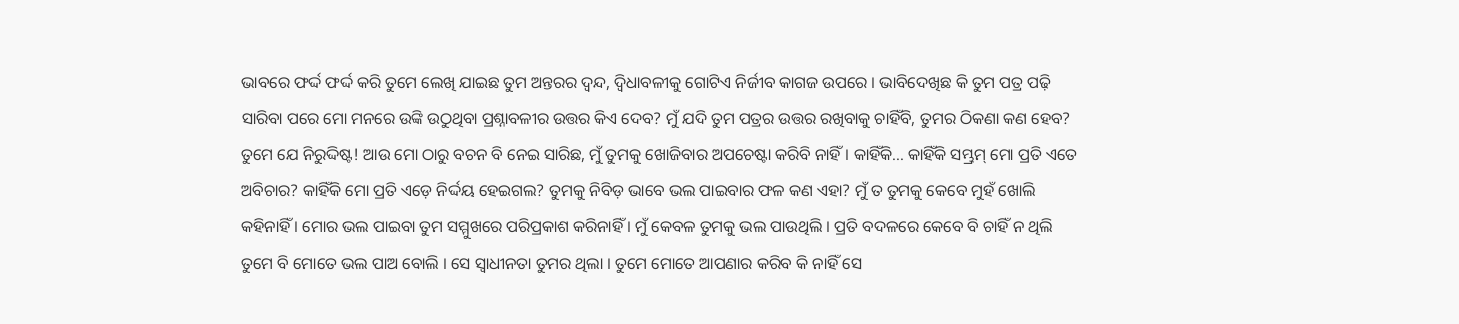ଭାବରେ ଫର୍ଦ୍ଦ ଫର୍ଦ୍ଦ କରି ତୁମେ ଲେଖି ଯାଇଛ ତୁମ ଅନ୍ତରର ଦ୍ଵନ୍ଦ, ଦ୍ଵିଧାବଳୀକୁ ଗୋଟିଏ ନିର୍ଜୀବ କାଗଜ ଉପରେ । ଭାବିଦେଖିଛ କି ତୁମ ପତ୍ର ପଢ଼ି ସାରିବା ପରେ ମୋ ମନରେ ଉଙ୍କି ଉଠୁଥିବା ପ୍ରଶ୍ନାବଳୀର ଉତ୍ତର କିଏ ଦେବ? ମୁଁ ଯଦି ତୁମ ପତ୍ରର ଉତ୍ତର ରଖିବାକୁ ଚାହିଁବି, ତୁମର ଠିକଣା କଣ ହେବ? ତୁମେ ଯେ ନିରୁଦ୍ଦିଷ୍ଟ! ଆଉ ମୋ ଠାରୁ ବଚନ ବି ନେଇ ସାରିଛ, ମୁଁ ତୁମକୁ ଖୋଜିବାର ଅପଚେଷ୍ଟା କରିବି ନାହିଁ । କାହିଁକି... କାହିଁକି ସମ୍ଭ୍ରମ୍ ମୋ ପ୍ରତି ଏତେ ଅବିଚାର? କାହିଁକି ମୋ ପ୍ରତି ଏଡ଼େ ନିର୍ଦ୍ଦୟ ହେଇଗଲ? ତୁମକୁ ନିବିଡ଼ ଭାବେ ଭଲ ପାଇବାର ଫଳ କଣ ଏହା? ମୁଁ ତ ତୁମକୁ କେବେ ମୁହଁ ଖୋଲି କହିନାହିଁ । ମୋର ଭଲ ପାଇବା ତୁମ ସମ୍ମୁଖରେ ପରିପ୍ରକାଶ କରିନାହିଁ । ମୁଁ କେବଳ ତୁମକୁ ଭଲ ପାଉଥିଲି । ପ୍ରତି ବଦଳରେ କେବେ ବି ଚାହିଁ ନ ଥିଲି ତୁମେ ବି ମୋତେ ଭଲ ପାଅ ବୋଲି । ସେ ସ୍ଵାଧୀନତା ତୁମର ଥିଲା । ତୁମେ ମୋତେ ଆପଣାର କରିବ କି ନାହିଁ ସେ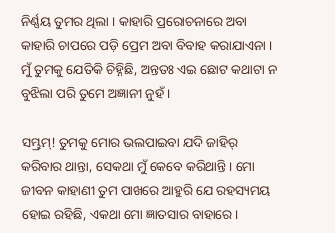ନିର୍ଣ୍ଣୟ ତୁମର ଥିଲା । କାହାରି ପ୍ରରୋଚନାରେ ଅବା କାହାରି ଚାପରେ ପଡ଼ି ପ୍ରେମ ଅବା ବିବାହ କରାଯାଏନା । ମୁଁ ତୁମକୁ ଯେତିକି ଚିହ୍ନିଛି, ଅନ୍ତତଃ ଏଇ ଛୋଟ କଥାଟା ନ ବୁଝିଲା ପରି ତୁମେ ଅଜ୍ଞାନୀ ନୁହଁ ।

ସମ୍ଭ୍ରମ୍! ତୁମକୁ ମୋର ଭଲପାଇବା ଯଦି ଜାହିର୍ କରିବାର ଥାନ୍ତା, ସେକଥା ମୁଁ କେବେ କରିଥାନ୍ତି । ମୋ ଜୀବନ କାହାଣୀ ତୁମ ପାଖରେ ଆହୁରି ଯେ ରହସ୍ୟମୟ ହୋଇ ରହିଛି, ଏକଥା ମୋ ଜ୍ଞାତସାର ବାହାରେ ।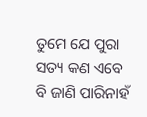ତୁମେ ଯେ ପୁରା ସତ୍ୟ କଣ ଏବେ ବି ଜାଣି ପାରିନାହଁ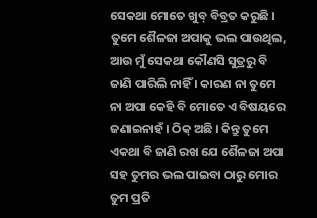ସେକଥା ମୋତେ ଖୁବ୍ ବିବ୍ରତ କରୁଛି । ତୁମେ ଶୈଳଜା ଅପାକୁ ଭଲ ପାଉଥିଲ, ଆଉ ମୁଁ ସେକଥା କୌଣସି ସୁତ୍ରରୁ ବି ଜାଣି ପାରିଲି ନାହିଁ । କାରଣ ନା ତୁମେ ନା ଅପା କେହି ବି ମୋତେ ଏ ବିଷୟରେ ଜଣାଇନାହଁ । ଠିକ୍ ଅଛି । କିନ୍ତୁ ତୁମେ ଏକଥା ବି ଜାଣି ରଖ ଯେ ଶୈଳଜା ଅପା ସହ ତୁମର ଭଲ ପାଇବା ଠାରୁ ମୋର ତୁମ ପ୍ରତି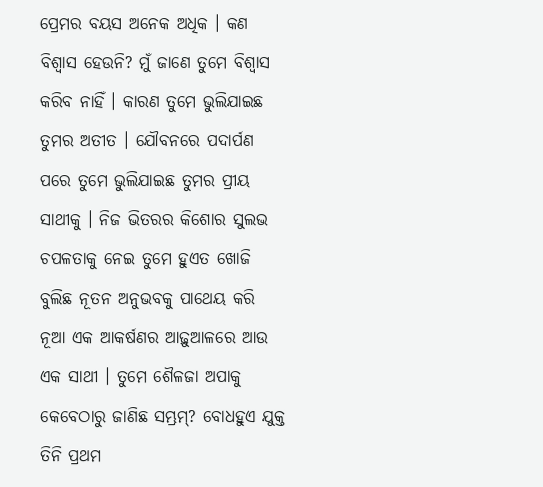ପ୍ରେମର ବୟସ ଅନେକ ଅଧିକ । କଣ ବିଶ୍ୱାସ ହେଉନି? ମୁଁ ଜାଣେ ତୁମେ ବିଶ୍ୱାସ କରିବ ନାହିଁ । କାରଣ ତୁମେ ଭୁଲିଯାଇଛ ତୁମର ଅତୀତ । ଯୌବନରେ ପଦାର୍ପଣ ପରେ ତୁମେ ଭୁଲିଯାଇଛ ତୁମର ପ୍ରୀୟ ସାଥୀକୁ । ନିଜ ଭିତରର କିଶୋର ସୁଲଭ ଚପଳତାକୁ ନେଇ ତୁମେ ହୁଏତ ଖୋଜି ବୁଲିଛ ନୂତନ ଅନୁଭବକୁ ପାଥେୟ କରି ନୂଆ ଏକ ଆକର୍ଷଣର ଆଢ଼ୁଆଳରେ ଆଉ ଏକ ସାଥୀ । ତୁମେ ଶୈଳଜା ଅପାକୁ କେବେଠାରୁ ଜାଣିଛ ସମ୍ଭ୍ରମ୍? ବୋଧହୁଏ ଯୁକ୍ତ ତିନି ପ୍ରଥମ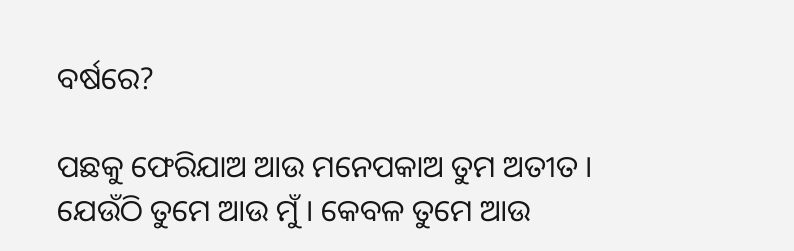ବର୍ଷରେ?

ପଛକୁ ଫେରିଯାଅ ଆଉ ମନେପକାଅ ତୁମ ଅତୀତ । ଯେଉଁଠି ତୁମେ ଆଉ ମୁଁ । କେବଳ ତୁମେ ଆଉ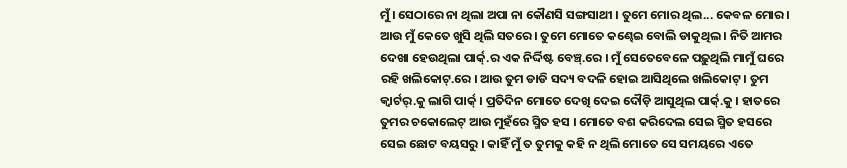ମୁଁ । ସେଠାରେ ନା ଥିଲା ଅପା ନା କୌଣସି ସଙ୍ଗସାଥୀ । ତୁମେ ମୋର ଥିଲ... କେବଳ ମୋର । ଆଉ ମୁଁ କେତେ ଖୁସି ଥିଲି ସତରେ । ତୁମେ ମୋତେ କଣ୍ଢେଇ ବୋଲି ଡାକୁଥିଲ । ନିତି ଆମର ଦେଖା ହେଉଥିଲା ପାର୍କ୍.ର ଏକ ନିର୍ଦ୍ଦିଷ୍ଟ ବେଞ୍ଚ୍.ରେ । ମୁଁ ସେତେବେଳେ ପଢ଼ୁଥିଲି ମାମୁଁ ଘରେ ରହି ଖଲିକୋଟ୍.ରେ । ଆଉ ତୁମ ଡାଡି ସଦ୍ୟ ବଦଳି ହୋଇ ଆସିଥିଲେ ଖଲିକୋଟ୍ । ତୁମ କ୍ଵାର୍ଟର୍.କୁ ଲାଗି ପାର୍କ୍ । ପ୍ରତିଦିନ ମୋତେ ଦେଖି ଦେଇ ଦୌଡ଼ି ଆସୁଥିଲ ପାର୍କ୍.କୁ । ହାତରେ ତୁମର ଚକୋଲେଟ୍ ଆଉ ମୁହଁରେ ସ୍ମିତ ହସ । ମୋତେ ବଶ କରିଦେଲ ସେଇ ସ୍ମିତ ହସରେ ସେଇ ଛୋଟ ବୟସରୁ । କାହିଁ ମୁଁ ତ ତୁମକୁ କହି ନ ଥିଲି ମୋତେ ସେ ସମୟରେ ଏତେ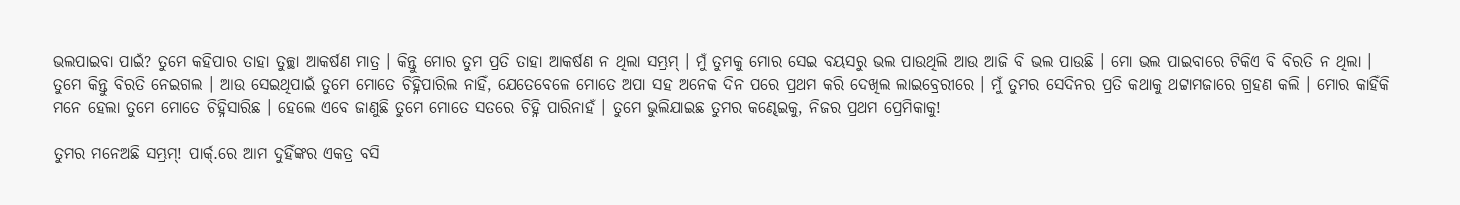ଭଲପାଇବା ପାଇଁ? ତୁମେ କହିପାର ତାହା ତୁଚ୍ଛା ଆକର୍ଷଣ ମାତ୍ର । କିନ୍ତୁ ମୋର ତୁମ ପ୍ରତି ତାହା ଆକର୍ଷଣ ନ ଥିଲା ସମ୍ଭ୍ରମ୍ । ମୁଁ ତୁମକୁ ମୋର ସେଇ ବୟସରୁ ଭଲ ପାଉଥିଲି ଆଉ ଆଜି ବି ଭଲ ପାଉଛି । ମୋ ଭଲ ପାଇବାରେ ଟିକିଏ ବି ବିରତି ନ ଥିଲା । ତୁମେ କିନ୍ତୁ ବିରତି ନେଇଗଲ । ଆଉ ସେଇଥିପାଇଁ ତୁମେ ମୋତେ ଚିହ୍ନିପାରିଲ ନାହିଁ, ଯେତେବେଳେ ମୋତେ ଅପା ସହ ଅନେକ ଦିନ ପରେ ପ୍ରଥମ କରି ଦେଖିଲ ଲାଇବ୍ରେରୀରେ । ମୁଁ ତୁମର ସେଦିନର ପ୍ରତି କଥାକୁ ଥଟ୍ଟାମଜାରେ ଗ୍ରହଣ କଲି । ମୋର କାହିଁକି ମନେ ହେଲା ତୁମେ ମୋତେ ଚିହ୍ନିସାରିଛ । ହେଲେ ଏବେ ଜାଣୁଛି ତୁମେ ମୋତେ ସତରେ ଚିହ୍ନି ପାରିନାହଁ । ତୁମେ ଭୁଲିଯାଇଛ ତୁମର କଣ୍ଢେଇକୁ, ନିଜର ପ୍ରଥମ ପ୍ରେମିକାକୁ!

ତୁମର ମନେଅଛି ସମ୍ଭ୍ରମ୍! ପାର୍କ୍.ରେ ଆମ ଦୁହିଁଙ୍କର ଏକତ୍ର ବସି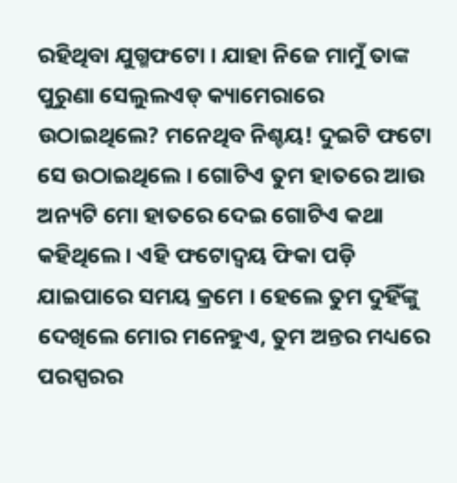ରହିଥିବା ଯୁଗ୍ମଫଟୋ । ଯାହା ନିଜେ ମାମୁଁ ତାଙ୍କ ପୁରୁଣା ସେଲୁଲଏଡ୍ କ୍ୟାମେରାରେ ଉଠାଇଥିଲେ? ମନେଥିବ ନିଶ୍ଚୟ! ଦୁଇଟି ଫଟୋ ସେ ଉଠାଇଥିଲେ । ଗୋଟିଏ ତୁମ ହାତରେ ଆଉ ଅନ୍ୟଟି ମୋ ହାତରେ ଦେଇ ଗୋଟିଏ କଥା କହିଥିଲେ । ଏହି ଫଟୋଦ୍ୱୟ ଫିକା ପଡ଼ି ଯାଇପାରେ ସମୟ କ୍ରମେ । ହେଲେ ତୁମ ଦୁହିଁଙ୍କୁ ଦେଖିଲେ ମୋର ମନେହୁଏ, ତୁମ ଅନ୍ତର ମଧ୍ୟରେ ପରସ୍ପରର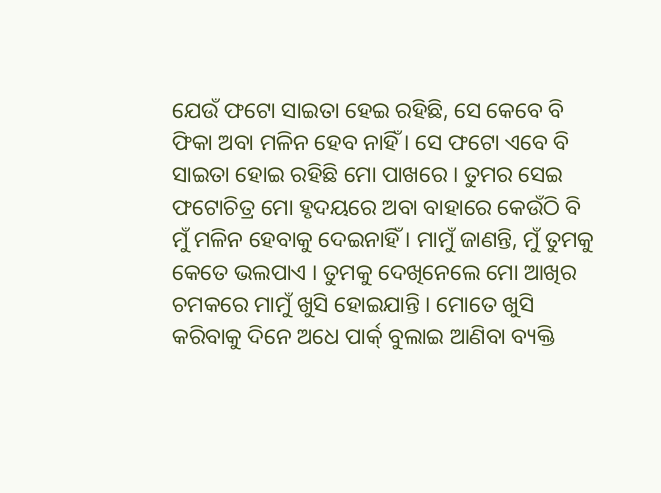ଯେଉଁ ଫଟୋ ସାଇତା ହେଇ ରହିଛି, ସେ କେବେ ବି ଫିକା ଅବା ମଳିନ ହେବ ନାହିଁ । ସେ ଫଟୋ ଏବେ ବି ସାଇତା ହୋଇ ରହିଛି ମୋ ପାଖରେ । ତୁମର ସେଇ ଫଟୋଚିତ୍ର ମୋ ହୃଦୟରେ ଅବା ବାହାରେ କେଉଁଠି ବି ମୁଁ ମଳିନ ହେବାକୁ ଦେଇନାହିଁ । ମାମୁଁ ଜାଣନ୍ତି, ମୁଁ ତୁମକୁ କେତେ ଭଲପାଏ । ତୁମକୁ ଦେଖିନେଲେ ମୋ ଆଖିର ଚମକରେ ମାମୁଁ ଖୁସି ହୋଇଯାନ୍ତି । ମୋତେ ଖୁସି କରିବାକୁ ଦିନେ ଅଧେ ପାର୍କ୍ ବୁଲାଇ ଆଣିବା ବ୍ୟକ୍ତି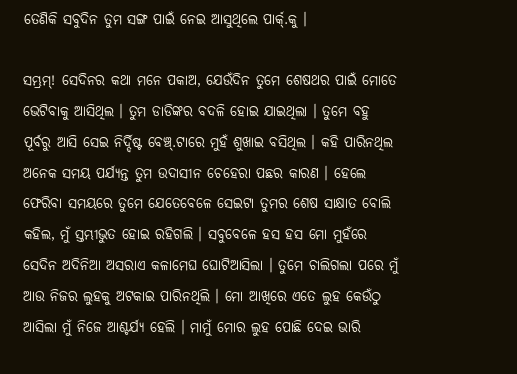ତେଣିକି ସବୁଦିନ ତୁମ ସଙ୍ଗ ପାଇଁ ନେଇ ଆସୁଥିଲେ ପାର୍କ୍.କୁ ।

ସମ୍ଭ୍ରମ୍! ସେଦିନର କଥା ମନେ ପକାଅ, ଯେଉଁଦିନ ତୁମେ ଶେଷଥର ପାଇଁ ମୋତେ ଭେଟିବାକୁ ଆସିଥିଲ । ତୁମ ଡାଡିଙ୍କର ବଦଳି ହୋଇ ଯାଇଥିଲା । ତୁମେ ବହୁ ପୂର୍ବରୁ ଆସି ସେଇ ନିର୍ଦ୍ଦିଷ୍ଟ ବେଞ୍ଚ୍.ଟାରେ ମୁହଁ ଶୁଖାଇ ବସିଥିଲ । କହି ପାରିନଥିଲ ଅନେକ ସମୟ ପର୍ଯ୍ୟନ୍ତ ତୁମ ଉଦାସୀନ ଚେହେରା ପଛର କାରଣ । ହେଲେ ଫେରିବା ସମୟରେ ତୁମେ ଯେତେବେଳେ ସେଇଟା ତୁମର ଶେଷ ସାକ୍ଷାତ ବୋଲି କହିଲ, ମୁଁ ସ୍ତମ୍ଭୀଭୁତ ହୋଇ ରହିଗଲି । ସବୁବେଳେ ହସ ହସ ମୋ ମୁହଁରେ ସେଦିନ ଅଦିନିଆ ଅସରାଏ କଳାମେଘ ଘୋଟିଆସିଲା । ତୁମେ ଚାଲିଗଲା ପରେ ମୁଁ ଆଉ ନିଜର ଲୁହକୁ ଅଟକାଇ ପାରିନଥିଲି । ମୋ ଆଖିରେ ଏତେ ଲୁହ କେଉଁଠୁ ଆସିଲା ମୁଁ ନିଜେ ଆଶ୍ଚର୍ଯ୍ୟ ହେଲି । ମାମୁଁ ମୋର ଲୁହ ପୋଛି ଦେଇ ଭାରି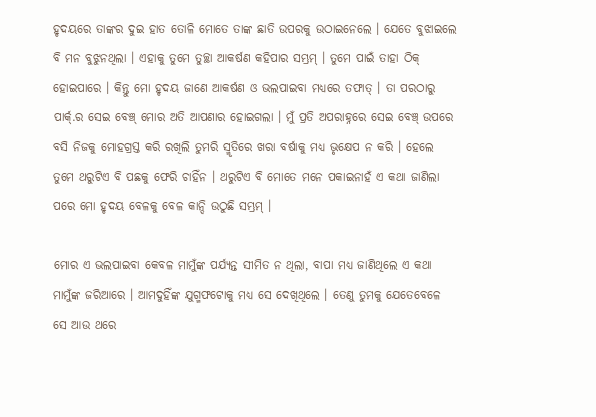ହୃଦୟରେ ତାଙ୍କର ଦୁଇ ହାତ ତୋଳି ମୋତେ ତାଙ୍କ ଛାତି ଉପରକୁ ଉଠାଇନେଲେ । ଯେତେ ବୁଝାଇଲେ ବି ମନ ବୁଝୁନଥିଲା । ଏହାକୁ ତୁମେ ତୁଚ୍ଛା ଆକର୍ଷଣ କହିପାର ସମ୍ଭ୍ରମ୍ । ତୁମେ ପାଇଁ ତାହା ଠିକ୍ ହୋଇପାରେ । କିନ୍ତୁ ମୋ ହୃଦୟ ଜାଣେ ଆକର୍ଷଣ ଓ ଭଲପାଇବା ମଧ୍ୟରେ ତଫାତ୍ । ତା ପରଠାରୁ ପାର୍କ୍.ର ସେଇ ବେଞ୍ଚ୍ ମୋର ଅତି ଆପଣାର ହୋଇଗଲା । ମୁଁ ପ୍ରତି ଅପରାହ୍ନରେ ସେଇ ବେଞ୍ଚ୍ ଉପରେ ବସି ନିଜକୁ ମୋହଗ୍ରସ୍ତ କରି ରଖିଲି ତୁମରି ସ୍ମୃତିରେ ଖରା ବର୍ଷାକୁ ମଧ୍ୟ ଭୃକ୍ଷେପ ନ କରି । ହେଲେ ତୁମେ ଥରୁଟିଏ ବି ପଛକୁ ଫେରି ଚାହିଁନ । ଥରୁଟିଏ ବି ମୋତେ ମନେ ପକାଇନାହଁ ଏ କଥା ଜାଣିଲା ପରେ ମୋ ହୃଦୟ ବେଳକୁ ବେଳ କାନ୍ଦି ଉଠୁଛି ସମ୍ଭ୍ରମ୍ ।

ମୋର ଏ ଭଲପାଇବା କେବଳ ମାମୁଁଙ୍କ ପର୍ଯ୍ୟନ୍ତ ସୀମିତ ନ ଥିଲା, ବାପା ମଧ୍ୟ ଜାଣିଥିଲେ ଏ କଥା ମାମୁଁଙ୍କ ଜରିଆରେ । ଆମଦୁହିଁଙ୍କ ଯୁଗ୍ମଫଟୋକୁ ମଧ୍ୟ ସେ ଦେଖିଥିଲେ । ତେଣୁ ତୁମକୁ ଯେତେବେଳେ ସେ ଆଉ ଥରେ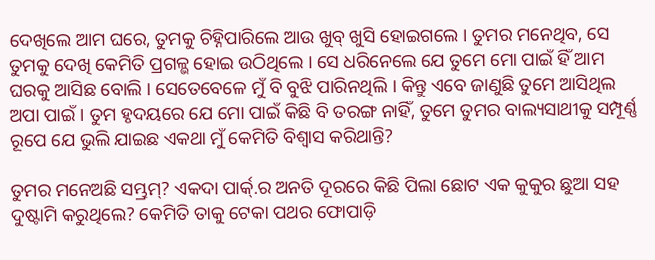ଦେଖିଲେ ଆମ ଘରେ, ତୁମକୁ ଚିହ୍ନିପାରିଲେ ଆଉ ଖୁବ୍ ଖୁସି ହୋଇଗଲେ । ତୁମର ମନେଥିବ, ସେ ତୁମକୁ ଦେଖି କେମିତି ପ୍ରଗଳ୍ଭ ହୋଇ ଉଠିଥିଲେ । ସେ ଧରିନେଲେ ଯେ ତୁମେ ମୋ ପାଇଁ ହିଁ ଆମ ଘରକୁ ଆସିଛ ବୋଲି । ସେତେବେଳେ ମୁଁ ବି ବୁଝି ପାରିନଥିଲି । କିନ୍ତୁ ଏବେ ଜାଣୁଛି ତୁମେ ଆସିଥିଲ ଅପା ପାଇଁ । ତୁମ ହୃଦୟରେ ଯେ ମୋ ପାଇଁ କିଛି ବି ତରଙ୍ଗ ନାହିଁ, ତୁମେ ତୁମର ବାଲ୍ୟସାଥୀକୁ ସମ୍ପୂର୍ଣ୍ଣ ରୂପେ ଯେ ଭୁଲି ଯାଇଛ ଏକଥା ମୁଁ କେମିତି ବିଶ୍ୱାସ କରିଥାନ୍ତି?

ତୁମର ମନେଅଛି ସମ୍ଭ୍ରମ୍? ଏକଦା ପାର୍କ୍.ର ଅନତି ଦୂରରେ କିଛି ପିଲା ଛୋଟ ଏକ କୁକୁର ଛୁଆ ସହ ଦୁଷ୍ଟାମି କରୁଥିଲେ? କେମିତି ତାକୁ ଟେକା ପଥର ଫୋପାଡ଼ି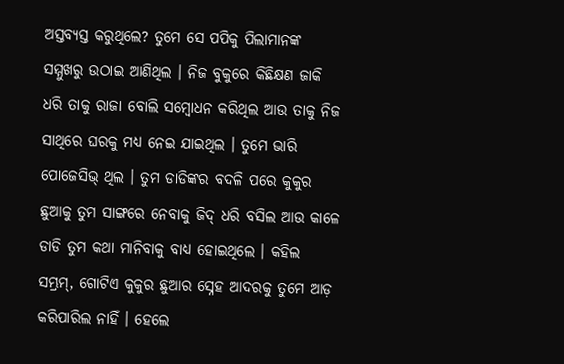ଅସ୍ତବ୍ୟସ୍ତ କରୁଥିଲେ? ତୁମେ ସେ ପପିକୁ ପିଲାମାନଙ୍କ ସମ୍ମୁଖରୁ ଉଠାଇ ଆଣିଥିଲ । ନିଜ ବୁକୁରେ କିଛିକ୍ଷଣ ଜାକି ଧରି ତାକୁ ରାଜା ବୋଲି ସମ୍ବୋଧନ କରିଥିଲ ଆଉ ତାକୁ ନିଜ ସାଥିରେ ଘରକୁ ମଧ୍ୟ ନେଇ ଯାଇଥିଲ । ତୁମେ ଭାରି ପୋଜେସିଭ୍ ଥିଲ । ତୁମ ଡାଡିଙ୍କର ବଦଳି ପରେ କୁକୁର ଛୁଆକୁ ତୁମ ସାଙ୍ଗରେ ନେବାକୁ ଜିଦ୍ ଧରି ବସିଲ ଆଉ କାଳେ ଡାଡି ତୁମ କଥା ମାନିବାକୁ ବାଧ୍ୟ ହୋଇଥିଲେ । କହିଲ ସମ୍ଭ୍ରମ୍, ଗୋଟିଏ କୁକୁର ଛୁଆର ସ୍ନେହ ଆଦରକୁ ତୁମେ ଆଡ଼ କରିପାରିଲ ନାହିଁ । ହେଲେ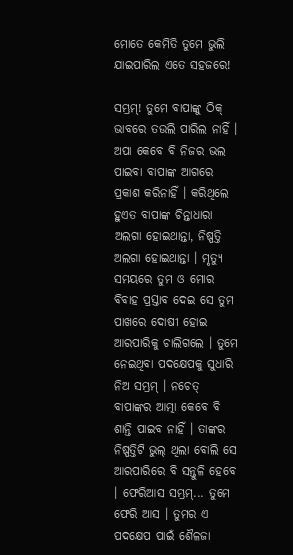ମୋତେ କେମିତି ତୁମେ ଭୁଲି ଯାଇପାରିଲ ଏତେ ସହଜରେ!

ସମ୍ଭ୍ରମ୍! ତୁମେ ବାପାଙ୍କୁ ଠିକ୍ ଭାବରେ ତଉଲି ପାରିଲ ନାହିଁ । ଅପା କେବେ ବି ନିଜର ଭଲ ପାଇବା ବାପାଙ୍କ ଆଗରେ ପ୍ରକାଶ କରିନାହିଁ । କରିଥିଲେ ହୁଏତ ବାପାଙ୍କ ଚିନ୍ତାଧାରା ଅଲଗା ହୋଇଥାନ୍ତା, ନିଷ୍ପତ୍ତି ଅଲଗା ହୋଇଥାନ୍ତା । ମୃତ୍ୟୁ ସମୟରେ ତୁମ ଓ ମୋର ବିବାହ ପ୍ରସ୍ତାବ ଦେଇ ସେ ତୁମ ପାଖରେ ଦୋଷୀ ହୋଇ ଆରପାରିକୁ ଚାଲିଗଲେ । ତୁମେ ନେଇଥିବା ପଦକ୍ଷେପକୁ ସୁଧାରି ନିଅ ସମ୍ଭ୍ରମ୍ । ନଚେତ୍ ବାପାଙ୍କର ଆତ୍ମା କେବେ ବି ଶାନ୍ତି ପାଇବ ନାହିଁ । ତାଙ୍କର ନିଷ୍ପତ୍ତିଟି ଭୁଲ୍ ଥିଲା ବୋଲି ସେ ଆରପାରିରେ ବି ସନ୍ତୁଳି ହେବେ । ଫେରିଆସ ସମ୍ଭ୍ରମ୍... ତୁମେ ଫେରି ଆସ । ତୁମର ଏ ପଦକ୍ଷେପ ପାଇଁ ଶୈଳଜା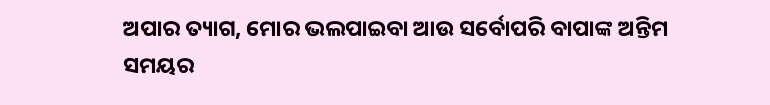ଅପାର ତ୍ୟାଗ, ମୋର ଭଲପାଇବା ଆଉ ସର୍ବୋପରି ବାପାଙ୍କ ଅନ୍ତିମ ସମୟର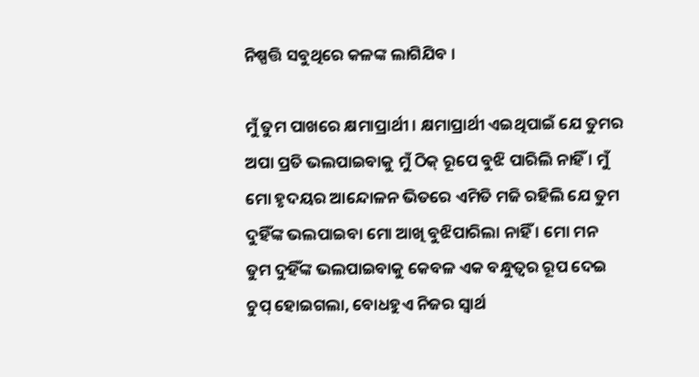ନିଷ୍ପତ୍ତି ସବୁଥିରେ କଳଙ୍କ ଲାଗିଯିବ ।

ମୁଁ ତୁମ ପାଖରେ କ୍ଷମାପ୍ରାର୍ଥୀ । କ୍ଷମାପ୍ରାର୍ଥୀ ଏଇଥିପାଇଁ ଯେ ତୁମର ଅପା ପ୍ରତି ଭଲପାଇବାକୁ ମୁଁ ଠିକ୍ ରୂପେ ବୁଝି ପାରିଲି ନାହିଁ । ମୁଁ ମୋ ହୃଦୟର ଆନ୍ଦୋଳନ ଭିତରେ ଏମିତି ମଜି ରହିଲି ଯେ ତୁମ ଦୁହିଁଙ୍କ ଭଲପାଇବା ମୋ ଆଖି ବୁଝିପାରିଲା ନାହିଁ । ମୋ ମନ ତୁମ ଦୁହିଁଙ୍କ ଭଲପାଇବାକୁ କେବଳ ଏକ ବନ୍ଧୁତ୍ୱର ରୂପ ଦେଇ ଚୁପ୍ ହୋଇଗଲା, ବୋଧହୁଏ ନିଜର ସ୍ୱାର୍ଥ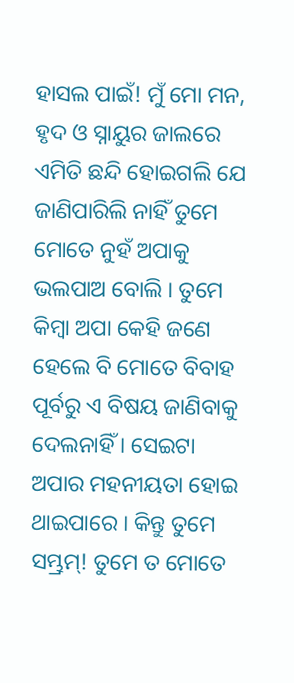ହାସଲ ପାଇଁ! ମୁଁ ମୋ ମନ, ହୃଦ ଓ ସ୍ନାୟୁର ଜାଲରେ ଏମିତି ଛନ୍ଦି ହୋଇଗଲି ଯେ ଜାଣିପାରିଲି ନାହିଁ ତୁମେ ମୋତେ ନୁହଁ ଅପାକୁ ଭଲପାଅ ବୋଲି । ତୁମେ କିମ୍ବା ଅପା କେହି ଜଣେ ହେଲେ ବି ମୋତେ ବିବାହ ପୂର୍ବରୁ ଏ ବିଷୟ ଜାଣିବାକୁ ଦେଲନାହିଁ । ସେଇଟା ଅପାର ମହନୀୟତା ହୋଇ ଥାଇପାରେ । କିନ୍ତୁ ତୁମେ ସମ୍ଭ୍ରମ୍! ତୁମେ ତ ମୋତେ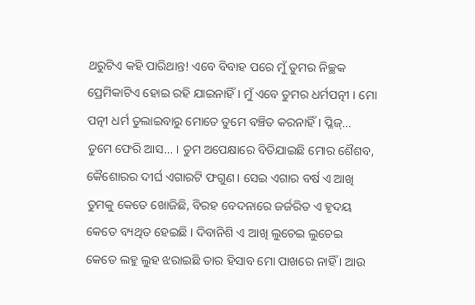ଥରୁଟିଏ କହି ପାରିଥାନ୍ତ! ଏବେ ବିବାହ ପରେ ମୁଁ ତୁମର ନିଚ୍ଛକ ପ୍ରେମିକାଟିଏ ହୋଇ ରହି ଯାଇନାହିଁ । ମୁଁ ଏବେ ତୁମର ଧର୍ମପତ୍ନୀ । ମୋ ପତ୍ନୀ ଧର୍ମ ତୁଲାଇବାରୁ ମୋତେ ତୁମେ ବଞ୍ଚିତ କରନାହିଁ । ପ୍ଳିଜ୍... ତୁମେ ଫେରି ଆସ... । ତୁମ ଅପେକ୍ଷାରେ ବିତିଯାଇଛି ମୋର ଶୈଶବ, କୈଶୋରର ଦୀର୍ଘ ଏଗାରଟି ଫଗୁଣ । ସେଇ ଏଗାର ବର୍ଷ ଏ ଆଖି ତୁମକୁ କେତେ ଖୋଜିଛି, ବିରହ ବେଦନାରେ ଜର୍ଜରିତ ଏ ହୃଦୟ କେତେ ବ୍ୟଥିତ ହେଇଛି । ଦିବାନିଶି ଏ ଆଖି ଲୁଚେଇ ଲୁଚେଇ କେତେ ଲହୁ ଲୁହ ଝରାଇଛି ତାର ହିସାବ ମୋ ପାଖରେ ନାହିଁ । ଆଉ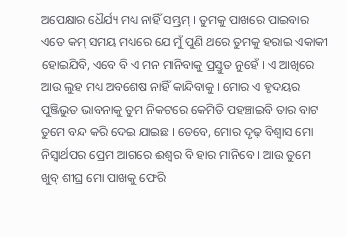ଅପେକ୍ଷାର ଧୈର୍ଯ୍ୟ ମଧ୍ୟ ନାହିଁ ସମ୍ଭ୍ରମ୍ । ତୁମକୁ ପାଖରେ ପାଇବାର ଏତେ କମ୍ ସମୟ ମଧ୍ୟରେ ଯେ ମୁଁ ପୁଣି ଥରେ ତୁମକୁ ହରାଇ ଏକାକୀ ହୋଇଯିବି, ଏବେ ବି ଏ ମନ ମାନିବାକୁ ପ୍ରସ୍ତୁତ ନୁହେଁ । ଏ ଆଖିରେ ଆଉ ଲୁହ ମଧ୍ୟ ଅବଶେଷ ନାହିଁ କାନ୍ଦିବାକୁ । ମୋର ଏ ହୃଦୟର ପୁଞ୍ଜିଭୁତ ଭାବନାକୁ ତୁମ ନିକଟରେ କେମିତି ପହଞ୍ଚାଇବି ତାର ବାଟ ତୁମେ ବନ୍ଦ କରି ଦେଇ ଯାଇଛ । ତେବେ, ମୋର ଦୃଢ଼ ବିଶ୍ୱାସ ମୋ ନିସ୍ୱାର୍ଥପର ପ୍ରେମ ଆଗରେ ଈଶ୍ୱର ବି ହାର ମାନିବେ । ଆଉ ତୁମେ ଖୁବ୍ ଶୀଘ୍ର ମୋ ପାଖକୁ ଫେରି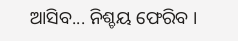ଆସିବ... ନିଶ୍ଚୟ ଫେରିବ ।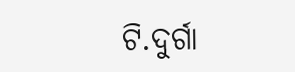ଟି.ଦୁର୍ଗା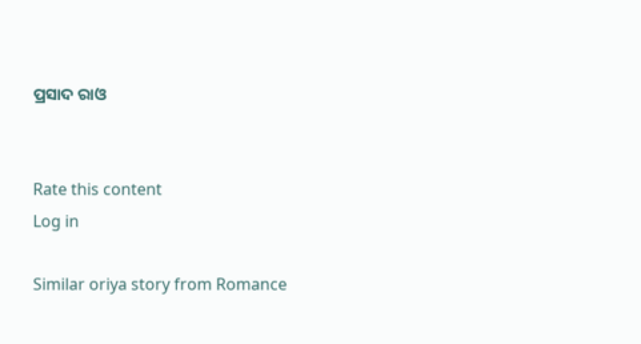ପ୍ରସାଦ ରାଓ


Rate this content
Log in

Similar oriya story from Romance